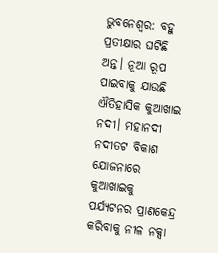ଭୁବନେଶ୍ୱର: ବହୁ ପ୍ରତୀକ୍ଷାର ଘଟିଛି ଅନ୍ତ। ନୂଆ ରୂପ ପାଇବାକୁ ଯାଉଛି ଐତିହାସିକ କୁଆଖାଇ ନଦୀ। ମହାନଦୀ ନଦୀତଟ ବିକାଶ ଯୋଜନାରେ କୁଆଖାଇକୁ ପର୍ଯ୍ୟଟନର ପ୍ରାଣକେନ୍ଦ୍ର କରିବାକୁ ନୀଳ ନକ୍ସା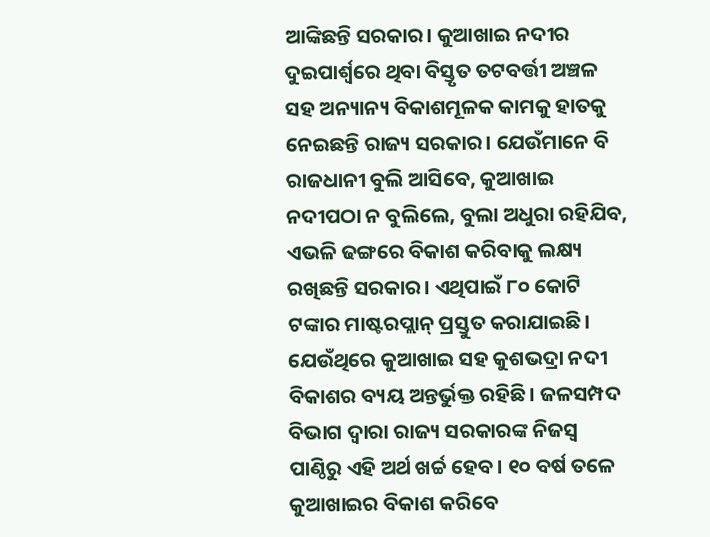ଆଙ୍କିଛନ୍ତି ସରକାର। କୁଆଖାଇ ନଦୀର ଦୁଇପାର୍ଶ୍ବରେ ଥିବା ବିସ୍ତୃତ ତଟବର୍ତ୍ତୀ ଅଞ୍ଚଳ ସହ ଅନ୍ୟାନ୍ୟ ବିକାଶମୂଳକ କାମକୁ ହାତକୁ ନେଇଛନ୍ତି ରାଜ୍ୟ ସରକାର। ଯେଉଁମାନେ ବି ରାଜଧାନୀ ବୁଲି ଆସିବେ, କୁଆଖାଇ ନଦୀପଠା ନ ବୁଲିଲେ, ବୁଲା ଅଧୁରା ରହିଯିବ, ଏଭଳି ଢଙ୍ଗରେ ବିକାଶ କରିବାକୁ ଲକ୍ଷ୍ୟ ରଖିଛନ୍ତି ସରକାର। ଏଥିପାଇଁ ୮୦ କୋଟି ଟଙ୍କାର ମାଷ୍ଟରପ୍ଲାନ୍ ପ୍ରସ୍ତୁତ କରାଯାଇଛି। ଯେଉଁଥିରେ କୁଆଖାଇ ସହ କୁଶଭଦ୍ରା ନଦୀ ବିକାଶର ବ୍ୟୟ ଅନ୍ତର୍ଭୁକ୍ତ ରହିଛି। ଜଳସମ୍ପଦ ବିଭାଗ ଦ୍ୱାରା ରାଜ୍ୟ ସରକାରଙ୍କ ନିଜସ୍ୱ ପାଣ୍ଠିରୁ ଏହି ଅର୍ଥ ଖର୍ଚ୍ଚ ହେବ। ୧୦ ବର୍ଷ ତଳେ କୁଆଖାଇର ବିକାଶ କରିବେ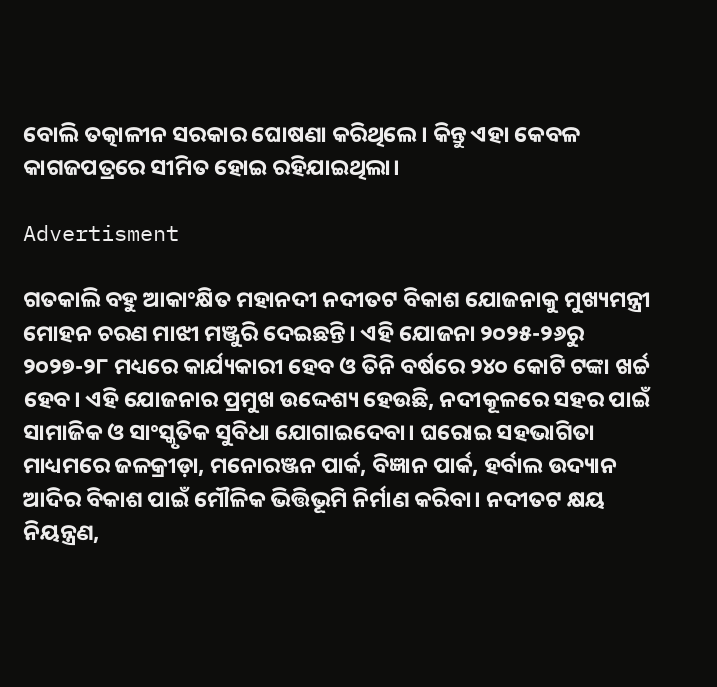ବୋଲି ତତ୍କାଳୀନ ସରକାର ଘୋଷଣା କରିଥିଲେ। କିନ୍ତୁ ଏହା କେବଳ କାଗଜପତ୍ରରେ ସୀମିତ ହୋଇ ରହିଯାଇଥିଲା।

Advertisment

ଗତକାଲି ବହୁ ଆକାଂକ୍ଷିତ ମହାନଦୀ ନଦୀତଟ ବିକାଶ ଯୋଜନାକୁ ମୁଖ୍ୟମନ୍ତ୍ରୀ ମୋହନ ଚରଣ ମାଝୀ ମଞ୍ଜୁରି ଦେଇଛନ୍ତି। ଏହି ଯୋଜନା ୨୦୨୫-୨୬ରୁ ୨୦୨୭-୨୮ ମଧ୍ୟରେ କାର୍ଯ୍ୟକାରୀ ହେବ ଓ ତିନି ବର୍ଷରେ ୨୪୦ କୋଟି ଟଙ୍କା ଖର୍ଚ୍ଚ ହେବ। ଏହି ଯୋଜନାର ପ୍ରମୁଖ ଉଦ୍ଦେଶ୍ୟ ହେଉଛି, ନଦୀକୂଳରେ ସହର ପାଇଁ ସାମାଜିକ ଓ ସାଂସ୍କୃତିକ ସୁବିଧା ଯୋଗାଇଦେବା। ଘରୋଇ ସହଭାଗିତା ମାଧ୍ୟମରେ ଜଳକ୍ରୀଡ଼ା, ମନୋରଞ୍ଜନ ପାର୍କ, ବିଜ୍ଞାନ ପାର୍କ, ହର୍ବାଲ ଉଦ୍ୟାନ ଆଦିର ବିକାଶ ପାଇଁ ମୌଳିକ ଭିତ୍ତିଭୂମି ନିର୍ମାଣ କରିବା। ନଦୀତଟ କ୍ଷୟ ନିୟନ୍ତ୍ରଣ,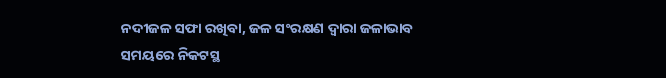ନଦୀଜଳ ସଫା ରଖିବା, ଜଳ ସଂରକ୍ଷଣ ଦ୍ୱାରା ଜଳାଭାବ ସମୟରେ ନିକଟସ୍ଥ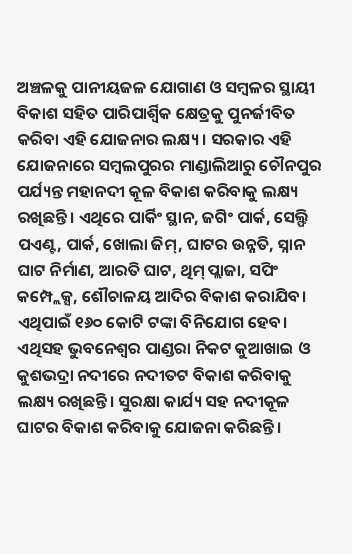ଅଞ୍ଚଳକୁ ପାନୀୟଜଳ ଯୋଗାଣ ଓ ସମ୍ବଳର ସ୍ଥାୟୀ ବିକାଶ ସହିତ ପାରିପାର୍ଶ୍ୱିକ କ୍ଷେତ୍ରକୁ ପୁନର୍ଜୀବିତ କରିବା ଏହି ଯୋଜନାର ଲକ୍ଷ୍ୟ। ସରକାର ଏହି ଯୋଜନାରେ ସମ୍ବଲପୁରର ମାଣ୍ଡାଲିଆରୁ ଚୌନପୁର ପର୍ଯ୍ୟନ୍ତ ମହାନଦୀ କୂଳ ବିକାଶ କରିବାକୁ ଲକ୍ଷ୍ୟ ରଖିଛନ୍ତି। ଏଥିରେ ପାର୍କିଂ ସ୍ଥାନ, ଜଗିଂ ପାର୍କ, ସେଲ୍ଫି ପଏଣ୍ଟ, ପାର୍କ, ଖୋଲା ଜିମ୍, ଘାଟର ଉନ୍ନତି, ସ୍ନାନ ଘାଟ ନିର୍ମାଣ, ଆରତି ଘାଟ, ଥିମ୍ ପ୍ଲାଜା, ସପିଂ କମ୍ପ୍ଲେକ୍ସ, ଶୌଚାଳୟ ଆଦିର ବିକାଶ କରାଯିବ। ଏଥିପାଇଁ ୧୬୦ କୋଟି ଟଙ୍କା ବିନିଯୋଗ ହେବ। ଏଥିସହ ଭୁବନେଶ୍ୱର ପାଣ୍ଡରା ନିକଟ କୁଆଖାଇ ଓ କୁଶଭଦ୍ରା ନଦୀରେ ନଦୀତଟ ବିକାଶ କରିବାକୁ ଲକ୍ଷ୍ୟ ରଖିଛନ୍ତି। ସୁରକ୍ଷା କାର୍ଯ୍ୟ ସହ ନଦୀକୂଳ ଘାଟର ବିକାଶ କରିବାକୁ ଯୋଜନା କରିଛନ୍ତି।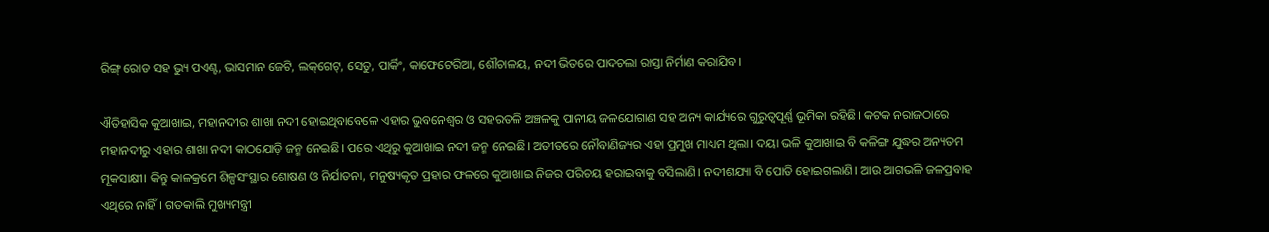ରିଙ୍ଗ୍ ରୋଡ ସହ ଭ୍ୟୁ ପଏଣ୍ଟ, ଭାସମାନ ଜେଟି, ଲକ୍‌ଗେଟ୍, ସେତୁ, ପାର୍କିଂ, କାଫେଟେରିଆ, ଶୌଚାଳୟ, ନଦୀ ଭିତରେ ପାଦଚଲା ରାସ୍ତା ନିର୍ମାଣ କରାଯିବ।

ଐତିହାସିକ କୁଆଖାଇ, ମହାନଦୀର ଶାଖା ନଦୀ ହୋଇଥିବାବେଳେ ଏହାର ଭୁବନେଶ୍ବର ଓ ସହରତଳି ଅଞ୍ଚଳକୁ ପାନୀୟ ଜଳଯୋଗାଣ ସହ ଅନ୍ୟ କାର୍ଯ୍ୟରେ ଗୁରୁତ୍ବପୂର୍ଣ୍ଣ ଭୂମିକା ରହିଛି। କଟକ ନରାଜଠାରେ ମହାନଦୀରୁ ଏହାର ଶାଖା ନଦୀ କାଠଯୋଡ଼ି ଜନ୍ମ ନେଇଛି। ପରେ ଏଥିରୁ କୁଆଖାଇ ନଦୀ ଜନ୍ମ ନେଇଛି। ଅତୀତରେ ନୌବାଣିଜ୍ୟର ଏହା ପ୍ରମୁଖ ମାଧ୍ୟମ ଥିଲା। ଦୟା ଭଳି କୁଆଖାଇ ବି କଳିଙ୍ଗ ଯୁଦ୍ଧର ଅନ୍ୟତମ ମୂକସାକ୍ଷୀ। କିନ୍ତୁ କାଳକ୍ରମେ ଶିଳ୍ପସଂସ୍ଥାର ଶୋଷଣ ଓ ନିର୍ଯାତନା, ମନୁଷ୍ୟକୃତ ପ୍ରହାର ଫଳରେ କୁଆଖାଇ ନିଜର ପରିଚୟ ହରାଇବାକୁ ବସିଲାଣି। ନଦୀଶଯ୍ୟା ବି ପୋତି ହୋଇଗଲାଣି। ଆଉ ଆଗଭଳି ଜଳପ୍ରବାହ ଏଥିରେ ନାହିଁ। ଗତକାଲି ମୁଖ୍ୟମନ୍ତ୍ରୀ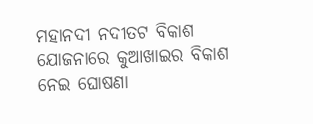ମହାନଦୀ ନଦୀତଟ ବିକାଶ ଯୋଜନାରେ କୁଆଖାଇର ବିକାଶ ନେଇ ଘୋଷଣା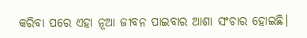କରିବା ପରେ ଏହା ନୂଆ ଜୀବନ ପାଇବାର ଆଶା ସଂଚାର ହୋଇଛି।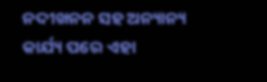ନଦୀଖନନ ସହ ଅନ୍ୟାନ୍ୟ କାର୍ଯ୍ୟ ପରେ ଏହା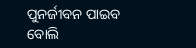ପୁନର୍ଜୀବନ ପାଇବ ବୋଲି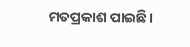ମତପ୍ରକାଶ ପାଇଛି।